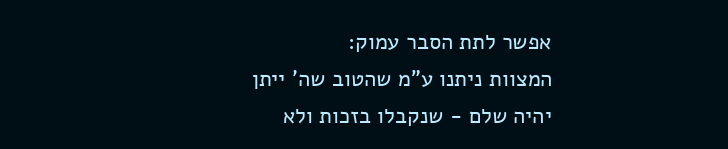אפשר לתת הסבר עמוק:
המצוות ניתנו ע"מ שהטוב שה' ייתן יהיה שלם - שנקבלו בזכות ולא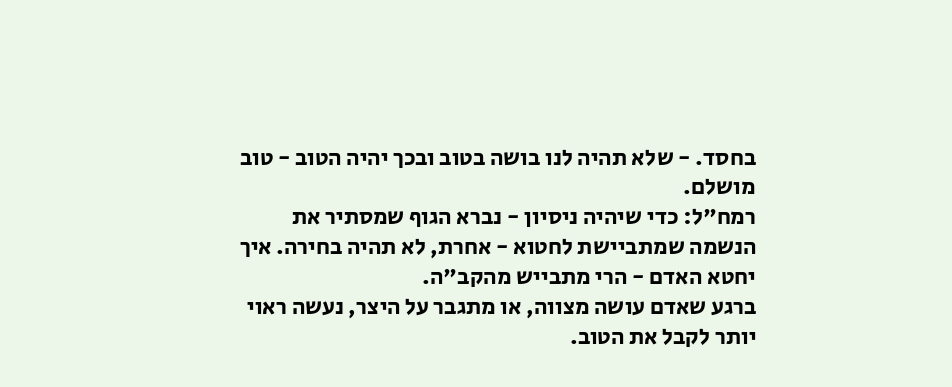בחסד. - שלא תהיה לנו בושה בטוב ובכך יהיה הטוב - טוב מושלם.
רמח"ל: כדי שיהיה ניסיון - נברא הגוף שמסתיר את הנשמה שמתביישת לחטוא - אחרת, לא תהיה בחירה. איך יחטא האדם - הרי מתבייש מהקב"ה.
ברגע שאדם עושה מצווה, או מתגבר על היצר, נעשה ראוי יותר לקבל את הטוב.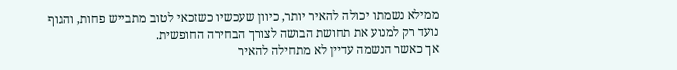ממילא נשמתו יכולה להאיר יותר, כיוון שעכשיו כשזכאי לטוב מתבייש פחות, והגוף נועד רק למנוע את תחושת הבושה לצורך הבחירה החופשית.
אך כאשר הנשמה עדיין לא מתחילה להאיר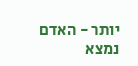יותר - האדם נמצא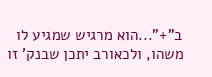ב"+"...הוא מרגיש שמגיע לו משהו, ולכאורב יתכן שבנק' זו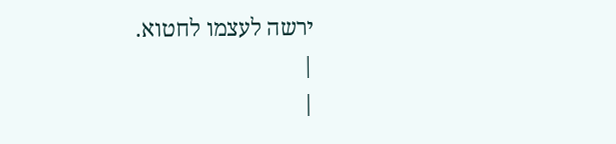ירשה לעצמו לחטוא.
|
|